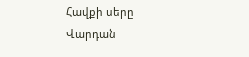Հավքի սերը
Վարդան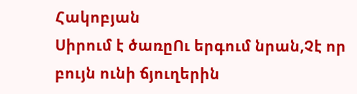Հակոբյան
Սիրում է ծառըՈւ երգում նրան,Չէ որ բույն ունի ճյուղերին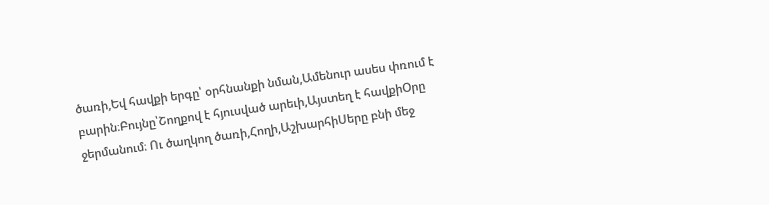ծառի,Եվ հավքի երգը՝ օրհնանքի նման,Ամենուր ասես փռում է բարին։Բույնը՝Շողքով է հյուսված արեւի,Այստեղ է հավքիՕրը ջերմանում։ Ու ծաղկող ծառի,Հողի,ԱշխարհիՍերը բնի մեջ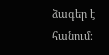ձագեր է հանում։